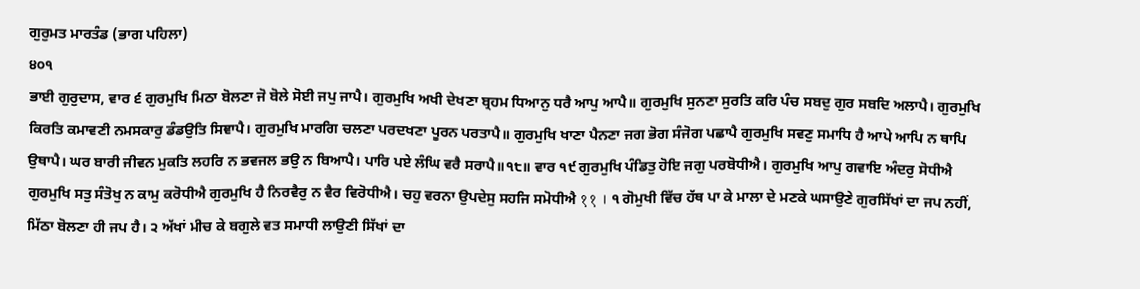ਗੁਰੁਮਤ ਮਾਰਤੰਡ (ਭਾਗ ਪਹਿਲਾ)
੪੦੧
ਭਾਈ ਗੁਰੁਦਾਸ, ਵਾਰ ੬ ਗੁਰਮੁਖਿ ਮਿਠਾ ਬੋਲਣਾ ਜੋ ਬੋਲੇ ਸੋਈ ਜਪੁ ਜਾਪੈ। ਗੁਰਮੁਖਿ ਅਖੀ ਦੇਖਣਾ ਬ੍ਰਹਮ ਧਿਆਨੁ ਧਰੈ ਆਪੁ ਆਪੈ॥ ਗੁਰਮੁਖਿ ਸੁਨਣਾ ਸੁਰਤਿ ਕਰਿ ਪੰਚ ਸਬਦੁ ਗੁਰ ਸਬਦਿ ਅਲਾਪੈ। ਗੁਰਮੁਖਿ ਕਿਰਤਿ ਕਮਾਵਣੀ ਨਮਸਕਾਰੁ ਡੰਡਉਤਿ ਸਿਞਾਪੈ। ਗੁਰਮੁਖਿ ਮਾਰਗਿ ਚਲਣਾ ਪਰਦਖਣਾ ਪੂਰਨ ਪਰਤਾਪੈ॥ ਗੁਰਮੁਖਿ ਖਾਣਾ ਪੈਨਣਾ ਜਗ ਭੋਗ ਸੰਜੋਗ ਪਛਾਪੈ ਗੁਰਮੁਖਿ ਸਵਣੁ ਸਮਾਧਿ ਹੈ ਆਪੇ ਆਪਿ ਨ ਥਾਪਿ ਉਥਾਪੈ। ਘਰ ਬਾਰੀ ਜੀਵਨ ਮੁਕਤਿ ਲਹਰਿ ਨ ਭਵਜਲ ਭਉ ਨ ਬਿਆਪੈ। ਪਾਰਿ ਪਏ ਲੰਘਿ ਵਰੈ ਸਰਾਪੈ॥੧੮॥ ਵਾਰ ੧੯ ਗੁਰਮੁਖਿ ਪੰਡਿਤੁ ਹੋਇ ਜਗੁ ਪਰਬੋਧੀਐ। ਗੁਰਮੁਖਿ ਆਪੁ ਗਵਾਇ ਅੰਦਰੁ ਸੋਧੀਐ ਗੁਰਮੁਖਿ ਸਤੁ ਸੰਤੋਖੁ ਨ ਕਾਮੁ ਕਰੋਧੀਐ ਗੁਰਮੁਖਿ ਹੈ ਨਿਰਵੈਰੁ ਨ ਵੈਰ ਵਿਰੋਧੀਐ। ਚਹੁ ਵਰਨਾ ਉਪਦੇਸੁ ਸਹਜਿ ਸਮੋਧੀਐ ११ । ੧ ਗੋਮੁਖੀ ਵਿੱਚ ਹੱਥ ਪਾ ਕੇ ਮਾਲਾ ਦੇ ਮਣਕੇ ਘਸਾਉਣੇ ਗੁਰਸਿੱਖਾਂ ਦਾ ਜਪ ਨਹੀਂ, ਮਿੱਠਾ ਬੋਲਣਾ ਹੀ ਜਪ ਹੈ। ੨ ਅੱਖਾਂ ਮੀਚ ਕੇ ਬਗੁਲੇ ਵਤ ਸਮਾਧੀ ਲਾਉਣੀ ਸਿੱਖਾਂ ਦਾ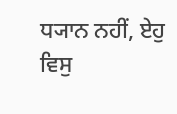ਧ੍ਯਾਨ ਨਹੀਂ, ਏਹੁ ਵਿਸੁ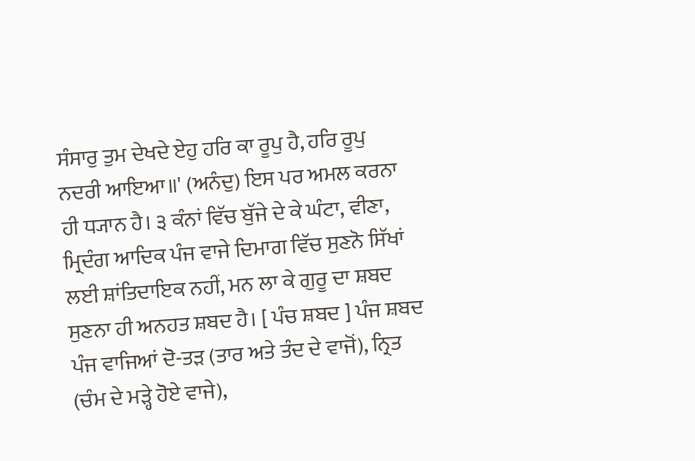ਸੰਸਾਰੁ ਤੁਮ ਦੇਖਦੇ ਏਹੁ ਹਰਿ ਕਾ ਰੂਪੁ ਹੈ, ਹਰਿ ਰੂਪੁ ਨਦਰੀ ਆਇਆ॥' (ਅਨੰਦੁ) ਇਸ ਪਰ ਅਮਲ ਕਰਨਾ ਹੀ ਧ੍ਯਾਨ ਹੈ। ੩ ਕੰਨਾਂ ਵਿੱਚ ਬੁੱਜੇ ਦੇ ਕੇ ਘੰਟਾ, ਵੀਣਾ, ਮ੍ਰਿਦੰਗ ਆਦਿਕ ਪੰਜ ਵਾਜੇ ਦਿਮਾਗ ਵਿੱਚ ਸੁਣਨੋ ਸਿੱਖਾਂ ਲਈ ਸ਼ਾਂਤਿਦਾਇਕ ਨਹੀਂ, ਮਨ ਲਾ ਕੇ ਗੁਰੂ ਦਾ ਸ਼ਬਦ ਸੁਣਨਾ ਹੀ ਅਨਹਤ ਸ਼ਬਦ ਹੈ। [ ਪੰਚ ਸ਼ਬਦ ] ਪੰਜ ਸ਼ਬਦ ਪੰਜ ਵਾਜਿਆਂ ਦੋ-ਤੜ (ਤਾਰ ਅਤੇ ਤੰਦ ਦੇ ਵਾਜੋਂ), ਨ੍ਰਿਤ (ਚੰਮ ਦੇ ਮੜ੍ਹੇ ਹੋਏ ਵਾਜੇ),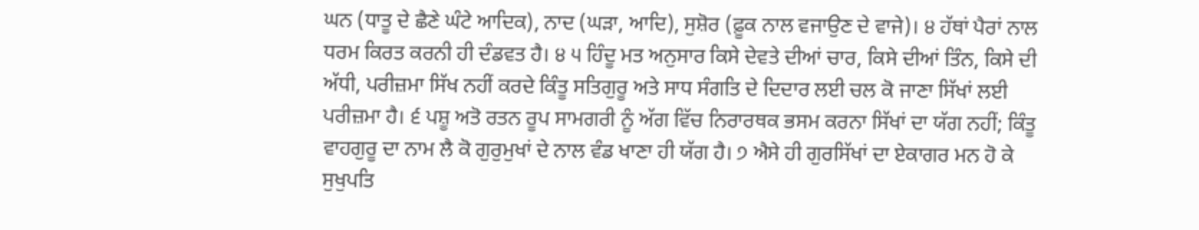ਘਨ (ਧਾਤੂ ਦੇ ਛੈਣੇ ਘੰਟੇ ਆਦਿਕ), ਨਾਦ (ਘੜਾ, ਆਦਿ), ਸੁਸ਼ੋਰ (ਫ਼ੂਕ ਨਾਲ ਵਜਾਉਣ ਦੇ ਵਾਜੇ)। ੪ ਹੱਥਾਂ ਪੈਰਾਂ ਨਾਲ ਧਰਮ ਕਿਰਤ ਕਰਨੀ ਹੀ ਦੰਡਵਤ ਹੈ। ੪ ੫ ਹਿੰਦੂ ਮਤ ਅਨੁਸਾਰ ਕਿਸੇ ਦੇਵਤੇ ਦੀਆਂ ਚਾਰ, ਕਿਸੇ ਦੀਆਂ ਤਿੰਨ, ਕਿਸੇ ਦੀ ਅੱਧੀ, ਪਰੀਜ਼ਮਾ ਸਿੱਖ ਨਹੀਂ ਕਰਦੇ ਕਿੰਤੂ ਸਤਿਗੁਰੂ ਅਤੇ ਸਾਧ ਸੰਗਤਿ ਦੇ ਦਿਦਾਰ ਲਈ ਚਲ ਕੋ ਜਾਣਾ ਸਿੱਖਾਂ ਲਈ ਪਰੀਜ਼ਮਾ ਹੈ। ੬ ਪਸ਼ੂ ਅਤੋ ਰਤਨ ਰੂਪ ਸਾਮਗਰੀ ਨੂੰ ਅੱਗ ਵਿੱਚ ਨਿਰਾਰਥਕ ਭਸਮ ਕਰਨਾ ਸਿੱਖਾਂ ਦਾ ਯੱਗ ਨਹੀਂ; ਕਿੰਤੂ ਵਾਹਗੁਰੂ ਦਾ ਨਾਮ ਲੈ ਕੋ ਗੁਰੁਮੁਖਾਂ ਦੇ ਨਾਲ ਵੰਡ ਖਾਣਾ ਹੀ ਯੱਗ ਹੈ। ੭ ਐਸੇ ਹੀ ਗੁਰਸਿੱਖਾਂ ਦਾ ਏਕਾਗਰ ਮਨ ਹੋ ਕੇ ਸੁਖੁਪਤਿ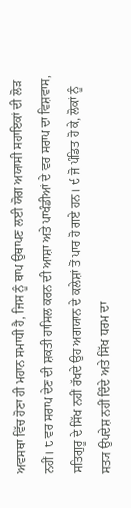ਅਵਸਥਾ ਵਿੱਚ ਹੋਣਾ ਹੀ ਮਹਾਨ ਸਮਾਧੀ ਹੈ, ਜਿਸ ਨੂੰ ਥਾਪ ਉਥਾਪਣ ਲਈ ਯੋਗ ਅਯਾਸੀ ਸਹਾਇਕਾਂ ਦੀ ਲੋੜ ਨਹੀਂ। ੮ ਵਰ ਸਰਾਪ ਦੇਣ ਦੀ ਸ਼ਕਤੀ ਹਾਸਿਲ ਕਰਨ ਦੀ ਆਸ਼ਾ ਅਤੇ ਪਾਖੰਡੀਆਂ ਦੇ ਵਰ ਸਰਾਪ ਦਾ ਵਿਸ਼ਵਾਸ, ਸਤਿਗੁਰੂ ਦੇ ਸਿੱਖ ਨਹੀਂ ਰੱਖਦੇ ਉਹ ਅਗਯਾਨ ਦੇ ਕਲੇਸ਼ਾਂ ਤੋਂ ਪਾਰ ਹੋ ਗਏ ਹਨ। ੯ ਜੋ ਪੰਡਿਤ ਹੋ ਕੇ, ਲੋਕਾਂ ਨੂੰ ਸਤ੍ਯ ਉਪਦੇਸ਼ ਨਹੀਂ ਦਿੰਦੇ ਅਤੇ ਸਿੱਖ ਧਰਮ ਦਾ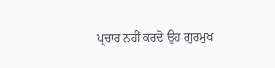ਪ੍ਚਾਰ ਨਹੀਂ ਕਰਦੋ ਉਹ ਗੁਰਮੁਖ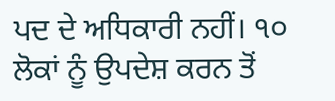ਪਦ ਦੇ ਅਧਿਕਾਰੀ ਨਹੀਂ। ੧੦ ਲੋਕਾਂ ਨੂੰ ਉਪਦੇਸ਼ ਕਰਨ ਤੋਂ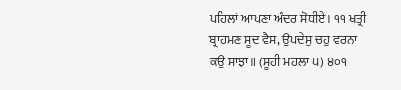ਪਹਿਲਾਂ ਆਪਣਾ ਅੰਦਰ ਸੋਧੀਏ। ੧੧ ਖਤ੍ਰੀ ਬ੍ਰਾਹਮਣ ਸੂਦ ਵੈਸ, ਉਪਦੇਸੁ ਚਹੁ ਵਰਨਾ ਕਉ ਸਾਝਾ॥ (ਸੂਹੀ ਮਹਲਾ ੫) ੪੦੧